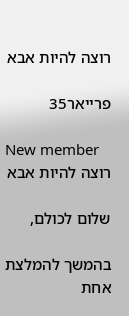רוצה להיות אבא

פרייאר35

New member
רוצה להיות אבא

שלום לכולם,

בהמשך להמלצת אחת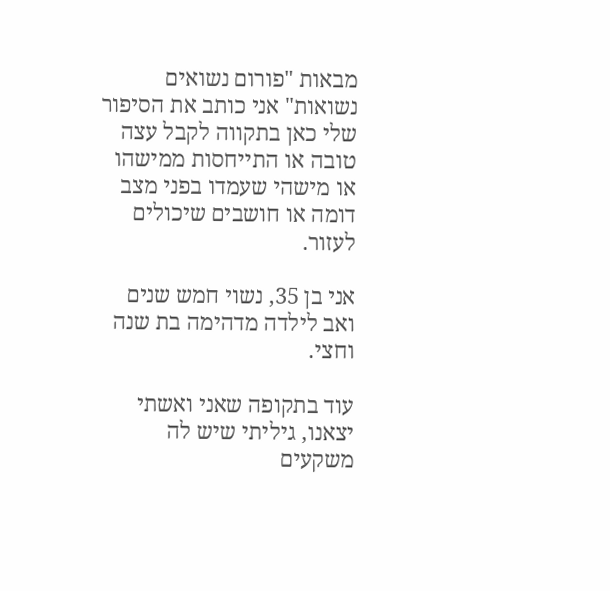מבאות "פורום נשואים נשואות" אני כותב את הסיפור שלי כאן בתקווה לקבל עצה טובה או התייחסות ממישהו או מישהי שעמדו בפני מצב דומה או חושבים שיכולים לעזור.

אני בן 35, נשוי חמש שנים ואב לילדה מדהימה בת שנה וחצי.

עוד בתקופה שאני ואשתי יצאנו, גיליתי שיש לה משקעים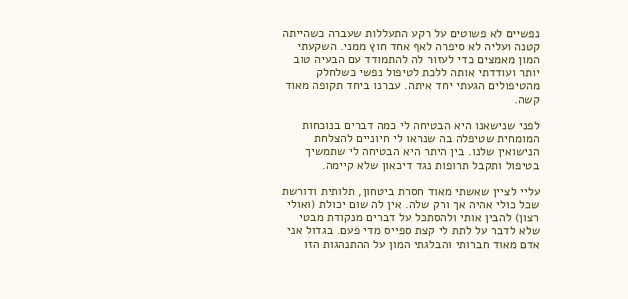נפשיים לא פשוטים על רקע התעללות שעברה כשהייתה קטנה ועליה לא סיפרה לאף אחד חוץ ממני. השקעתי המון מאמצים כדי לעזור לה להתמודד עם הבעיה טוב יותר ועודדתי אותה ללכת לטיפול נפשי כשלחלק מהטיפולים הגעתי יחד איתה. עברנו ביחד תקופה מאוד קשה.

לפני שנישאנו היא הבטיחה לי כמה דברים בנוכחות המומחית שטיפלה בה שנראו לי חיוניים להצלחת הנישואין שלנו. בין היתר היא הבטיחה לי שתמשיך בטיפול ותקבל תרופות נגד דיכאון שלא קיימה.

עליי לציין שאשתי מאוד חסרת ביטחון, תלותית ודורשת שכל כולי אהיה אך ורק שלה. אין לה שום יכולת (ואולי רצון) להבין אותי ולהסתכל על דברים מנקודת מבטי שלא לדבר על לתת לי קצת ספייס מדי פעם. בגדול אני אדם מאוד חברותי והבלגתי המון על ההתנהגות הזו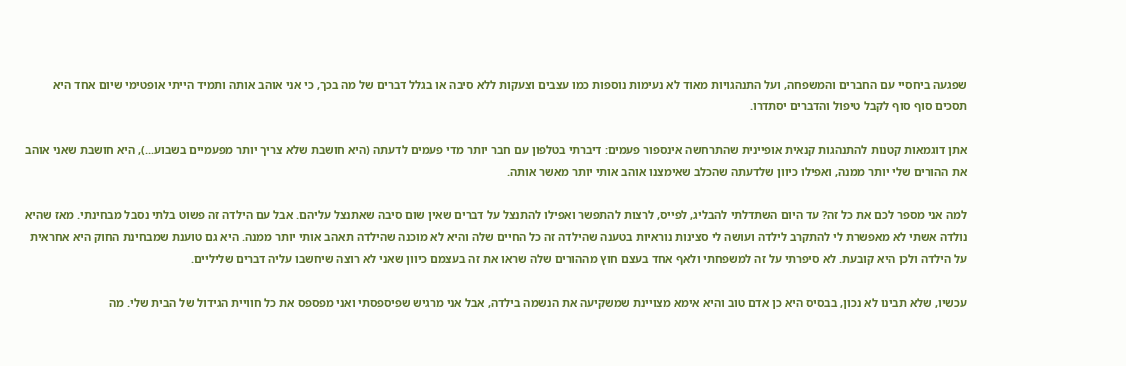שפגעה ביחסיי עם החברים והמשפחה, ועל התנהגויות מאוד לא נעימות נוספות כמו עצבים וצעקות ללא סיבה או בגלל דברים של מה בכך, כי אני אוהב אותה ותמיד הייתי אופטימי שיום אחד היא תסכים סוף סוף לקבל טיפול והדברים יסתדרו.

אתן דוגמאות קטנות להתנהגות קנאית אופיינית שהתרחשה אינספור פעמים: דיברתי בטלפון עם חבר יותר מדי פעמים לדעתה (היא חושבת שלא צריך יותר מפעמיים בשבוע...), היא חושבת שאני אוהב את ההורים שלי יותר ממנה, ואפילו כיוון שלדעתה שהכלב שאימצנו אוהב אותי יותר מאשר אותה.

למה אני מספר לכם את כל זה? עד היום השתדלתי להבליג, לפייס, לרצות להתפשר ואפילו להתנצל על דברים שאין שום סיבה שאתנצל עליהם. אבל עם הילדה זה פשוט בלתי נסבל מבחינתי. מאז שהיא נולדה אשתי לא מאפשרת לי להתקרב לילדה ועושה לי סצינות נוראיות בטענה שהילדה זה כל החיים שלה והיא לא מוכנה שהילדה תאהב אותי יותר ממנה. היא גם טוענת שמבחינת החוק היא אחראית על הילדה ולכן היא קובעת. לא סיפרתי על זה למשפחתי ולאף אחד בעצם חוץ מההורים שלה שראו את זה בעצמם כיוון שאני לא רוצה שיחשבו עליה דברים שליליים.

עכשיו, שלא תבינו לא נכון, בבסיס היא כן אדם טוב והיא אימא מצויינת שמשקיעה את הנשמה בילדה, אבל אני מרגיש שפיספסתי ואני מפספס את כל חוויית הגידול של הבית שלי. מה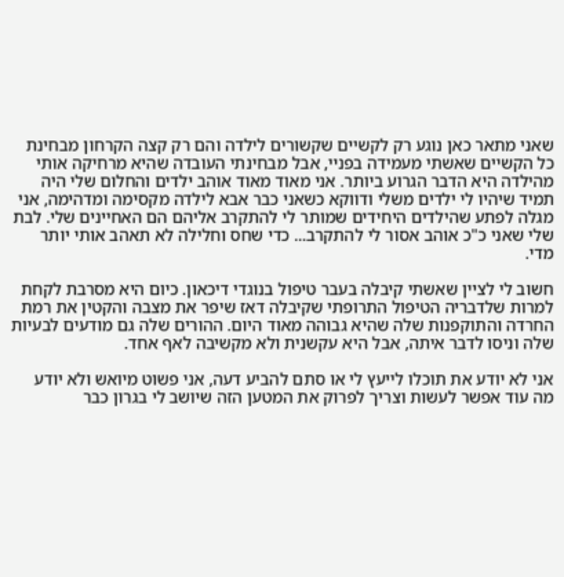שאני מתאר כאן נוגע רק לקשיים שקשורים לילדה והם רק קצה הקרחון מבחינת כל הקשיים שאשתי מעמידה בפניי, אבל מבחינתי העובדה שהיא מרחיקה אותי מהילדה היא הדבר הגרוע ביותר. אני מאוד מאוד אוהב ילדים והחלום שלי היה תמיד שיהיו לי ילדים משלי ודווקא כשאני כבר אבא לילדה מקסימה ומדהימה, אני מגלה לפתע שהילדים היחידים שמותר לי להתקרב אליהם הם האחיינים שלי. לבת שלי שאני כ"כ אוהב אסור לי להתקרב... כדי שחס וחלילה לא תאהב אותי יותר מדי.

חשוב לי לציין שאשתי קיבלה בעבר טיפול בנוגדי דיכאון. כיום היא מסרבת לקחת למרות שלדבריה הטיפול התרופתי שקיבלה דאז שיפר את מצבה והקטין את רמת החרדה והתוקפנות שלה שהיא גבוהה מאוד היום. ההורים שלה גם מודעים לבעיות שלה וניסו לדבר איתה, אבל היא עקשנית ולא מקשיבה לאף אחד.

אני לא יודע את תוכלו לייעץ לי או סתם להביע דעה, אני פשוט מיואש ולא יודע מה עוד אפשר לעשות וצריך לפרוק את המטען הזה שיושב לי בגרון כבר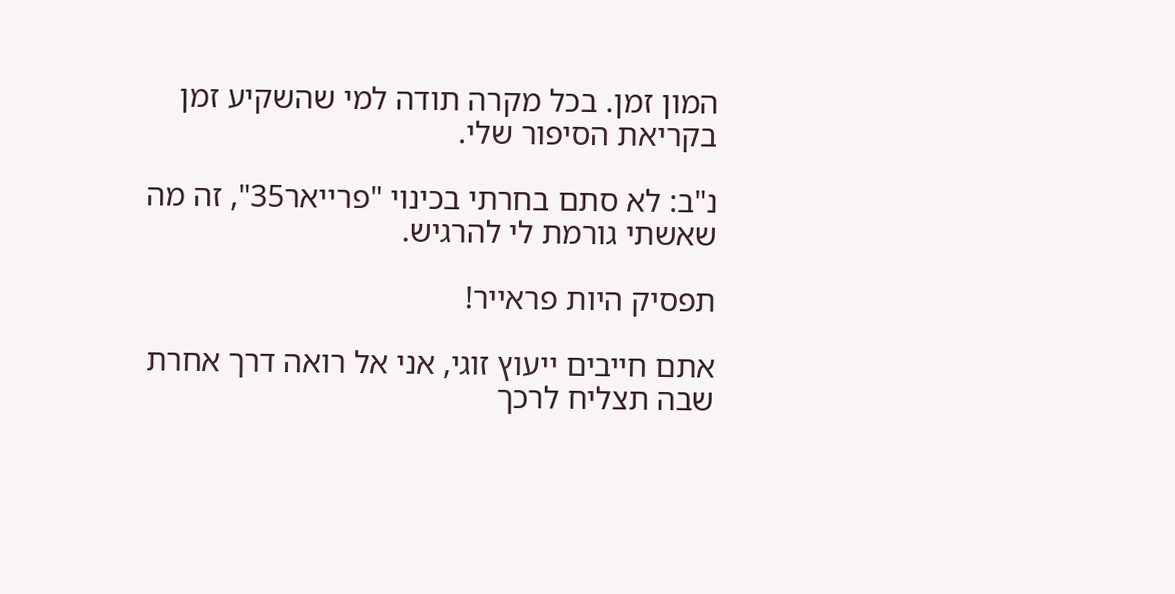המון זמן. בכל מקרה תודה למי שהשקיע זמן בקריאת הסיפור שלי.

נ"ב: לא סתם בחרתי בכינוי "פרייאר35", זה מה שאשתי גורמת לי להרגיש.

תפסיק היות פראייר!

אתם חייבים ייעוץ זוגי, אני אל רואה דרך אחרת שבה תצליח לרכך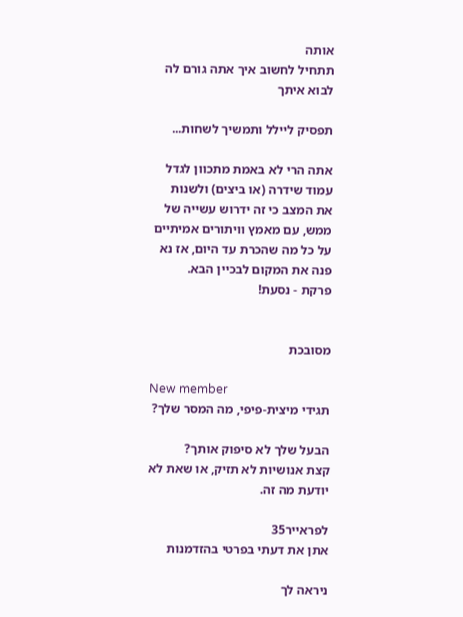אותה
תתחיל לחשוב איך אתה גורם לה לבוא איתך

תפסיק ליילל ותמשיך לשחות...

אתה הרי לא באמת מתכוון לגדל עמוד שידרה (או ביצים) ולשנות את המצב כי זה ידרוש עשייה של ממש, עם מאמץ וויתורים אמיתיים על כל מה שהכרת עד היום, אז נא פנה את המקום לבכיין הבא.
פרקת - נסעת!


מסובכת

New member
תגידי מיצית-פיפי, מה המסר שלך?

הבעל שלך לא סיפוק אותך?
קצת אנושיות לא תזיק, או שאת לא יודעת מה זה.

לפראייר35
אתן את דעתי בפרטי בהזדמנות

ניראה לך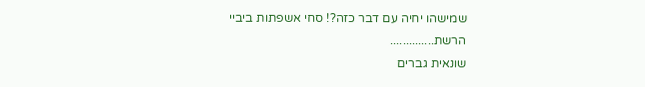שמישהו יחיה עם דבר כזה?! סחי אשפתות ביביי הרשת..............
שונאית גברים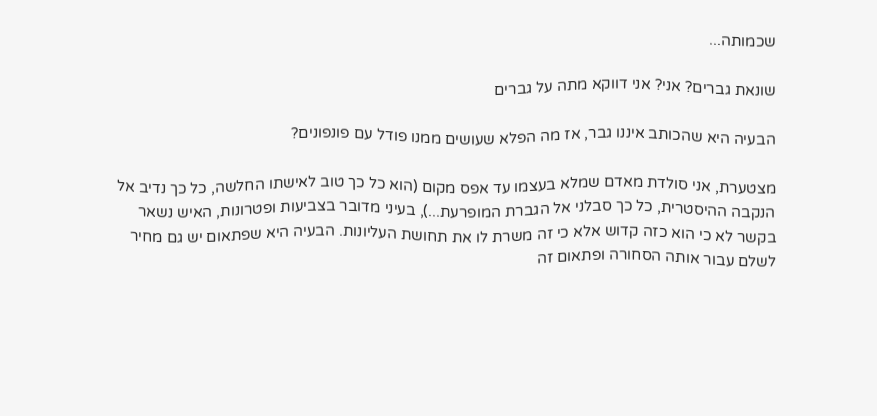שכמותה...

שונאת גברים? אני? אני דווקא מתה על גברים

הבעיה היא שהכותב איננו גבר, אז מה הפלא שעושים ממנו פודל עם פונפונים?

מצטערת, אני סולדת מאדם שמלא בעצמו עד אפס מקום (הוא כל כך טוב לאישתו החלשה, כל כך נדיב אל הנקבה ההיסטרית, כל כך סבלני אל הגברת המופרעת...), בעיני מדובר בצביעות ופטרונות, האיש נשאר בקשר לא כי הוא כזה קדוש אלא כי זה משרת לו את תחושת העליונות. הבעיה היא שפתאום יש גם מחיר לשלם עבור אותה הסחורה ופתאום זה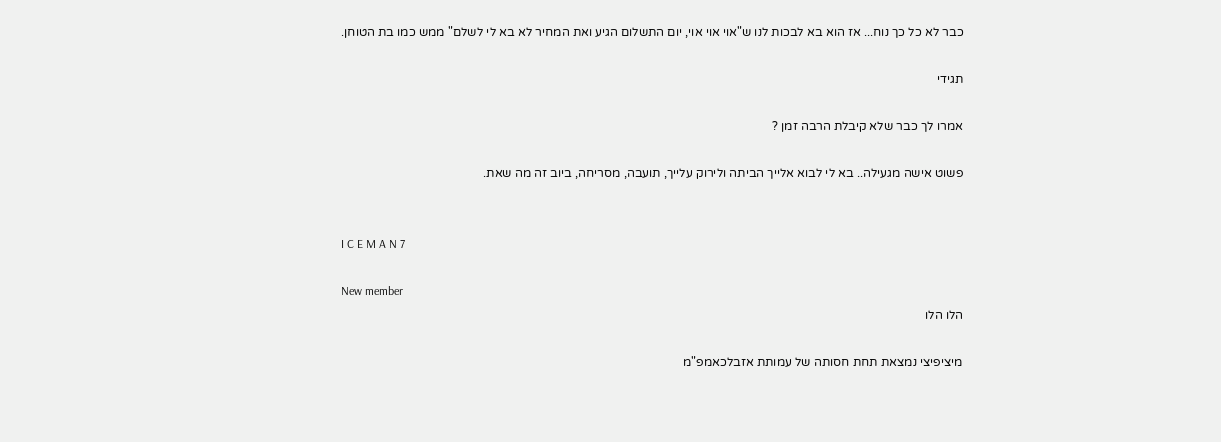כבר לא כל כך נוח... אז הוא בא לבכות לנו ש"אוי אוי אוי, יום התשלום הגיע ואת המחיר לא בא לי לשלם" ממש כמו בת הטוחן.

תגידי

אמרו לך כבר שלא קיבלת הרבה זמן ?

פשוט אישה מגעילה.. בא לי לבוא אלייך הביתה ולירוק עלייך, תועבה, מסריחה, ביוב זה מה שאת.


I C E M A N 7

New member
הלו הלו

מיציפיצי נמצאת תחת חסותה של עמותת אזבלכאמפ"מ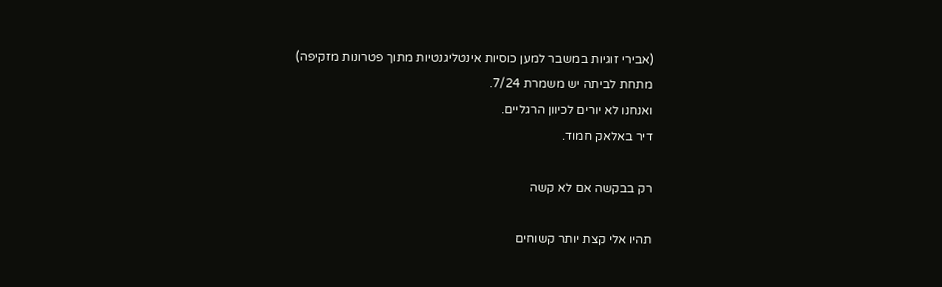(אבירי זוגיות במשבר למען כוסיות אינטליגנטיות מתוך פטרונות מזקיפה)
מתחת לביתה יש משמרת 7/24.
ואנחנו לא יורים לכיוון הרגליים.
דיר באלאק חמוד.

רק בבקשה אם לא קשה

תהיו אלי קצת יותר קשוחים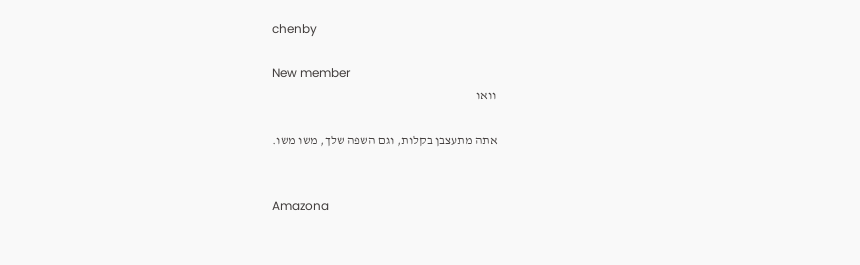chenby

New member
וואו

אתה מתעצבן בקלות, וגם השפה שלך, משו משו.


Amazona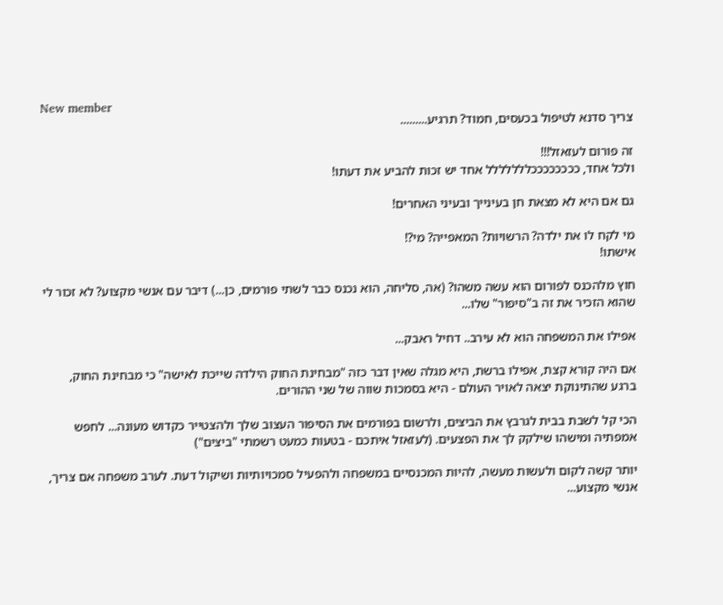New member
צריך סדנא לטיפול בכעסים, חמוד? תרגיע.........

זה פורום לעזאזל!!!
ולכל אחד, ככככככככללללללל אחד יש זכות להביע את דעתו!

גם אם היא לא מצאת חן בעינייך ובעיני האחרים!

מי לקח לו את ילדה? הרשויות? המאפייה? מי?!
אישתו!

חוץ מלהכנס לפורום הוא עשה משהו? (אה, סליחה, הוא נכנס כבר לשתי פורמים, כן...) דיבר עם אנשי מקצוע? לא זכור לי שהוא הזכיר את זה ב"סיפור" שלו...

אפילו את המשפחה הוא לא עירב.. דחיל ראבק...

אם היה קורא קצת, אפילו ברשת, היא מגלה שאין דבר כזה "מבחינת החוק הילדה שייכת לאישה" כי מבחינת החוק, ברגע שהתינוקת יצאה לאויר העולם - היא בסמכות שווה של שני ההורים.

הכי קל לשבת בבית לגרבץ את הביצים, ולרשום בפורמים את הסיפור העצוב שלך ולהצטייר כקדוש מעונה... לחפש אמפתיה ומישהו שילקק לך את הפצעים. (לעזאזל איתכם - בטעות כמעט רשמתי "ביצים")

יותר קשה לקום ולעשות מעשה, להיות המכנסיים במשפחה ולהפעיל סמכויותיות ושיקול דעת. לערב משפחה אם צריך, אנשי מקצוע...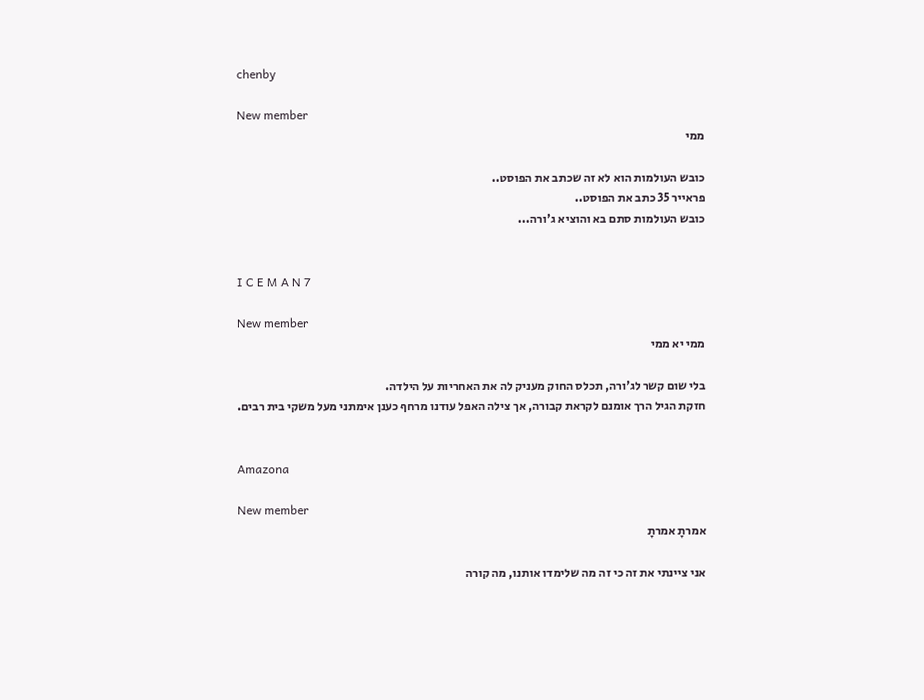chenby

New member
ממי

כובש העולמות הוא לא זה שכתב את הפוסט..
פראייר 35 כתב את הפוסט..
כובש העולמות סתם בא והוציא ג'ורה...


I C E M A N 7

New member
ממי יא ממי

בלי שום קשר לג'ורה, תכלס החוק מעניק לה את האחריות על הילדה.
חזקת הגיל הרך אומנם לקראת קבורה, אך צילה האפל עודנו מרחף כענן אימתני מעל משקי בית רבים.


Amazona

New member
אמרתָ אמרתָ

אני ציינתי את זה כי זה מה שלימדו אותנו, מה קורה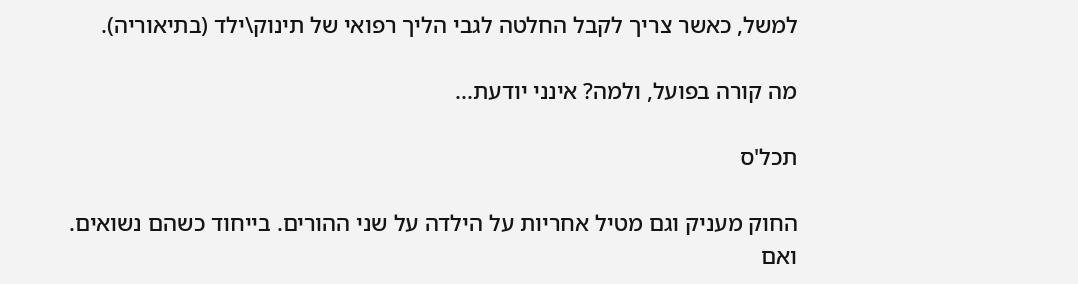למשל, כאשר צריך לקבל החלטה לגבי הליך רפואי של תינוק\ילד (בתיאוריה).

מה קורה בפועל, ולמה? אינני יודעת...

תכל'ס

החוק מעניק וגם מטיל אחריות על הילדה על שני ההורים. בייחוד כשהם נשואים.
ואם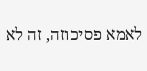לאמא פסיכוזה, זה לא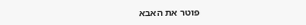פוטר את האבא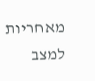מאחריות למצב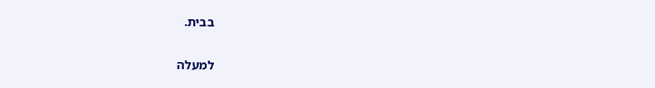בבית.

למעלה